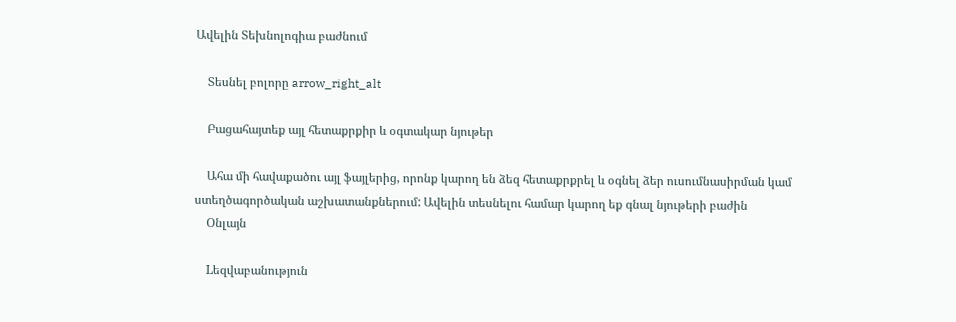Ավելին Տեխնոլոգիա բաժնում

    Տեսնել բոլորը arrow_right_alt

    Բացահայտեք այլ հետաքրքիր և օգտակար նյութեր

    Ահա մի հավաքածու այլ ֆայլերից, որոնք կարող են ձեզ հետաքրքրել և օգնել ձեր ուսումնասիրման կամ ստեղծագործական աշխատանքներում: Ավելին տեսնելու համար կարող եք գնալ նյութերի բաժին
    Օնլայն

    Lեզվաբանություն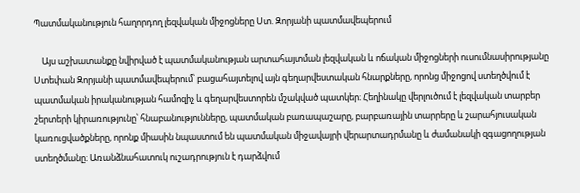Պատմականություն հաղորդող լեզվական միջոցները Ստ. Զորյանի պատմավեպերում

    Այս աշխատանքը նվիրված է պատմականության արտահայտման լեզվական և ոճական միջոցների ուսումնասիրությանը Ստեփան Զորյանի պատմավեպերում՝ բացահայտելով այն գեղարվեստական հնարքները, որոնց միջոցով ստեղծվում է պատմական իրականության համոզիչ և գեղարվեստորեն մշակված պատկեր։ Հեղինակը վերլուծում է լեզվական տարբեր շերտերի կիրառությունը՝ հնաբանությունները, պատմական բառապաշարը, բարբառային տարրերը և շարահյուսական կառուցվածքները, որոնք միասին նպաստում են պատմական միջավայրի վերարտադրմանը և ժամանակի զգացողության ստեղծմանը։ Առանձնահատուկ ուշադրություն է դարձվում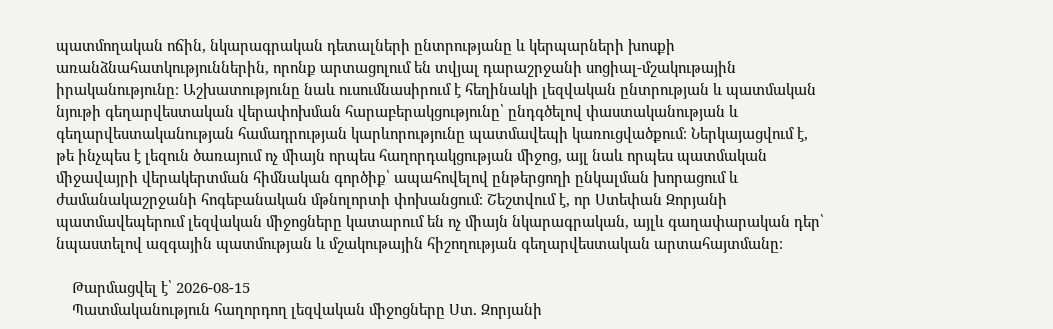պատմողական ոճին, նկարագրական դետալների ընտրությանը և կերպարների խոսքի առանձնահատկություններին, որոնք արտացոլում են տվյալ դարաշրջանի սոցիալ-մշակութային իրականությունը։ Աշխատությունը նաև ուսումնասիրում է հեղինակի լեզվական ընտրության և պատմական նյութի գեղարվեստական վերափոխման հարաբերակցությունը՝ ընդգծելով փաստականության և գեղարվեստականության համադրության կարևորությունը պատմավեպի կառուցվածքում։ Ներկայացվում է, թե ինչպես է լեզուն ծառայում ոչ միայն որպես հաղորդակցության միջոց, այլ նաև որպես պատմական միջավայրի վերակերտման հիմնական գործիք՝ ապահովելով ընթերցողի ընկալման խորացում և ժամանակաշրջանի հոգեբանական մթնոլորտի փոխանցում։ Շեշտվում է, որ Ստեփան Զորյանի պատմավեպերում լեզվական միջոցները կատարում են ոչ միայն նկարագրական, այլև գաղափարական դեր՝ նպաստելով ազգային պատմության և մշակութային հիշողության գեղարվեստական արտահայտմանը։

    Թարմացվել է՝ 2026-08-15
    Պատմականություն հաղորդող լեզվական միջոցները Ստ. Զորյանի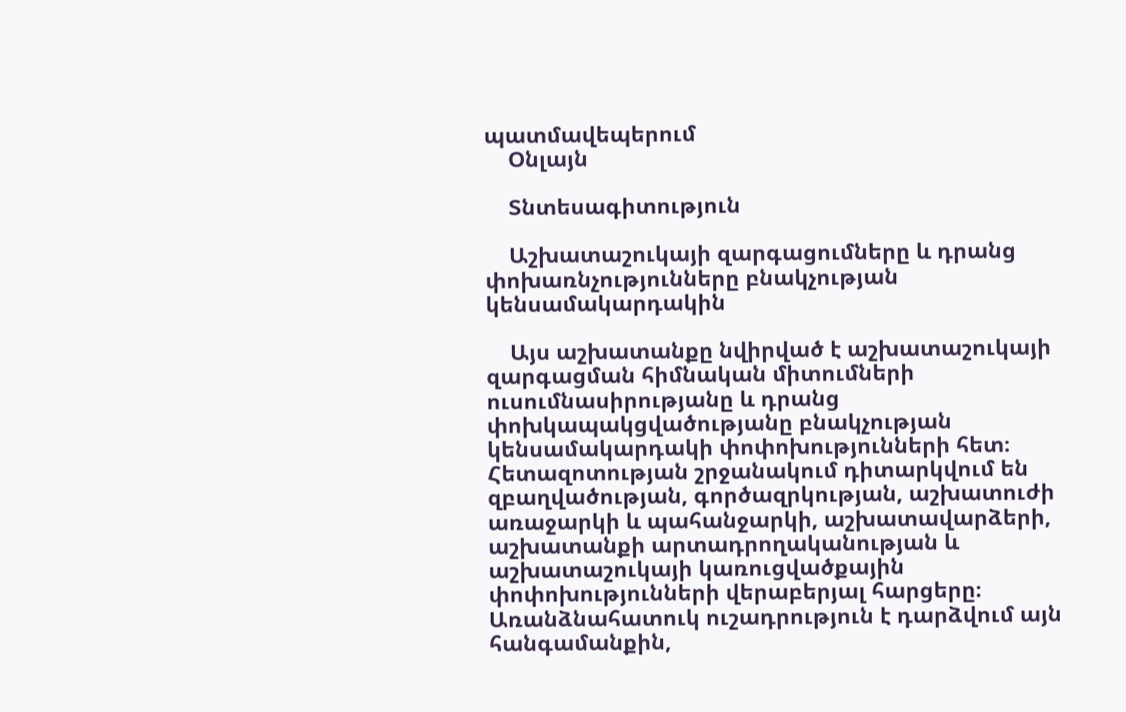պատմավեպերում
    Օնլայն

    Տնտեսագիտություն

    Աշխատաշուկայի զարգացումները և դրանց փոխառնչությունները բնակչության կենսամակարդակին

    Այս աշխատանքը նվիրված է աշխատաշուկայի զարգացման հիմնական միտումների ուսումնասիրությանը և դրանց փոխկապակցվածությանը բնակչության կենսամակարդակի փոփոխությունների հետ։ Հետազոտության շրջանակում դիտարկվում են զբաղվածության, գործազրկության, աշխատուժի առաջարկի և պահանջարկի, աշխատավարձերի, աշխատանքի արտադրողականության և աշխատաշուկայի կառուցվածքային փոփոխությունների վերաբերյալ հարցերը։ Առանձնահատուկ ուշադրություն է դարձվում այն հանգամանքին,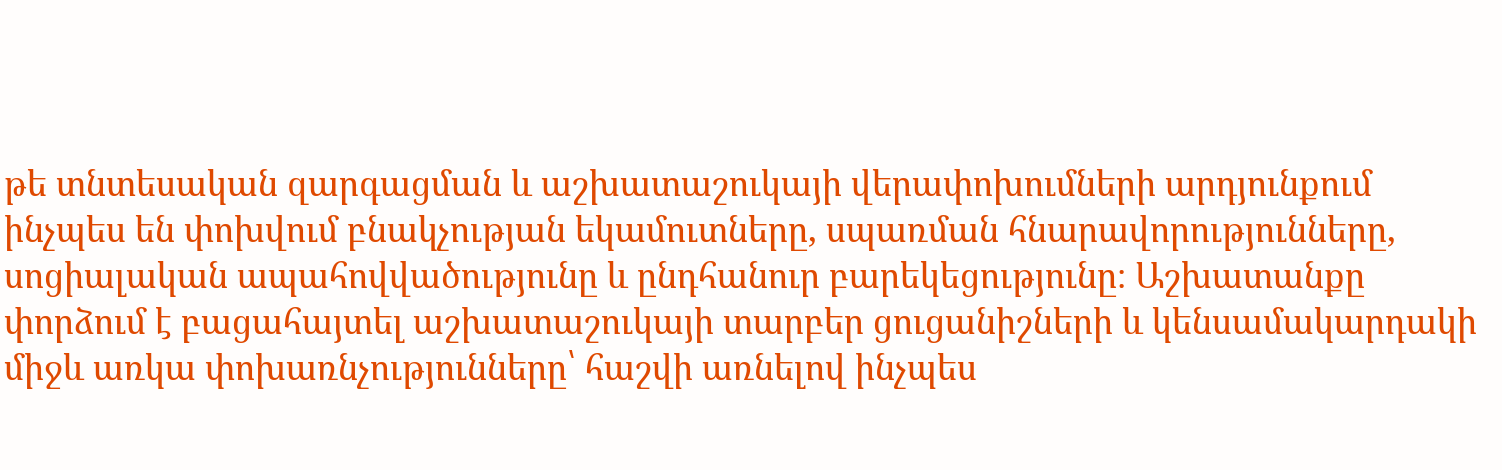թե տնտեսական զարգացման և աշխատաշուկայի վերափոխումների արդյունքում ինչպես են փոխվում բնակչության եկամուտները, սպառման հնարավորությունները, սոցիալական ապահովվածությունը և ընդհանուր բարեկեցությունը։ Աշխատանքը փորձում է բացահայտել աշխատաշուկայի տարբեր ցուցանիշների և կենսամակարդակի միջև առկա փոխառնչությունները՝ հաշվի առնելով ինչպես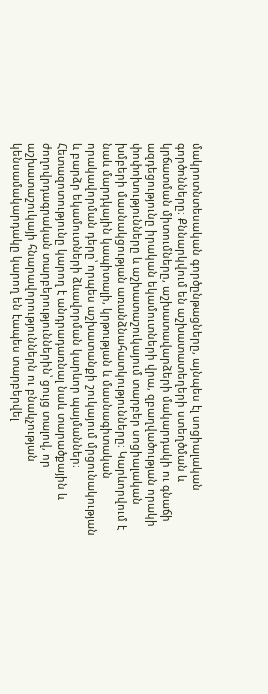մակրոտնտեսական գործընթացները, այնպես էլ սոցիալական գործոնները։ Քննարկվում են աշխատատեղերի ստեղծման և կրճատման միտումները, աշխատավարձերի մակարդակի ու գնաճի ազդեցությունը իրական եկամուտների վրա, զբաղվածության որակի փոփոխությունները և աշխատաշուկայում տարբեր սոցիալական խմբերի մասնակցության առանձնահատկությունները։ Կարևորվում է նաև մարդկային կապիտալի, կրթության և մասնագիտական որակավորման դերը՝ որպես աշխատանքի շուկայում մրցունակության և բարձր եկամուտների ձևավորման կարևոր պայմաններ։ Հետազոտությունը կարող է անդրադառնալ նաև տարածքային և ժողովրդագրական տարբերություններին՝ ցույց տալով, որ աշխատաշուկայի հնարավորություններն ու բնակչության կենսամակարդակը կարող են էապես տարբերվել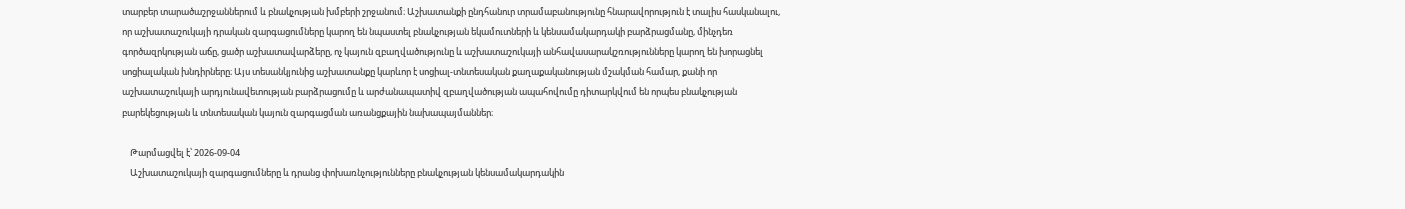տարբեր տարածաշրջաններում և բնակչության խմբերի շրջանում։ Աշխատանքի ընդհանուր տրամաբանությունը հնարավորություն է տալիս հասկանալու, որ աշխատաշուկայի դրական զարգացումները կարող են նպաստել բնակչության եկամուտների և կենսամակարդակի բարձրացմանը, մինչդեռ գործազրկության աճը, ցածր աշխատավարձերը, ոչ կայուն զբաղվածությունը և աշխատաշուկայի անհավասարակշռությունները կարող են խորացնել սոցիալական խնդիրները։ Այս տեսանկյունից աշխատանքը կարևոր է սոցիալ-տնտեսական քաղաքականության մշակման համար, քանի որ աշխատաշուկայի արդյունավետության բարձրացումը և արժանապատիվ զբաղվածության ապահովումը դիտարկվում են որպես բնակչության բարեկեցության և տնտեսական կայուն զարգացման առանցքային նախապայմաններ։

    Թարմացվել է՝ 2026-09-04
    Աշխատաշուկայի զարգացումները և դրանց փոխառնչությունները բնակչության կենսամակարդակին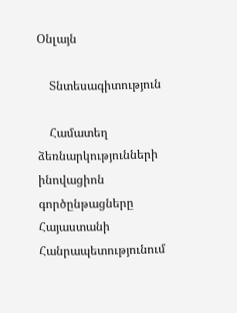Օնլայն

    Տնտեսագիտություն

    Համատեղ ձեռնարկությունների ինովացիոն գործընթացները Հայաստանի Հանրապետությունում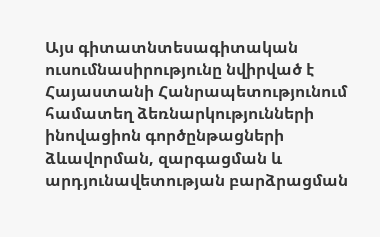Այս գիտատնտեսագիտական ուսումնասիրությունը նվիրված է Հայաստանի Հանրապետությունում համատեղ ձեռնարկությունների ինովացիոն գործընթացների ձևավորման, զարգացման և արդյունավետության բարձրացման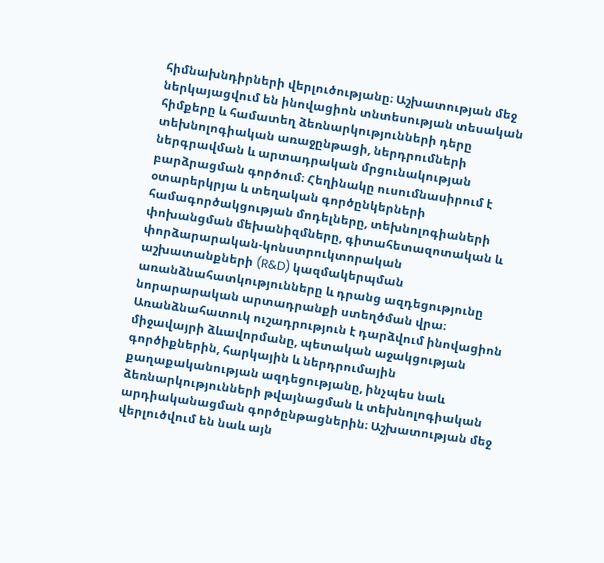հիմնախնդիրների վերլուծությանը։ Աշխատության մեջ ներկայացվում են ինովացիոն տնտեսության տեսական հիմքերը և համատեղ ձեռնարկությունների դերը տեխնոլոգիական առաջընթացի, ներդրումների ներգրավման և արտադրական մրցունակության բարձրացման գործում։ Հեղինակը ուսումնասիրում է օտարերկրյա և տեղական գործընկերների համագործակցության մոդելները, տեխնոլոգիաների փոխանցման մեխանիզմները, գիտահետազոտական և փորձարարական-կոնստրուկտորական աշխատանքների (R&D) կազմակերպման առանձնահատկությունները և դրանց ազդեցությունը նորարարական արտադրանքի ստեղծման վրա։ Առանձնահատուկ ուշադրություն է դարձվում ինովացիոն միջավայրի ձևավորմանը, պետական աջակցության գործիքներին, հարկային և ներդրումային քաղաքականության ազդեցությանը, ինչպես նաև ձեռնարկությունների թվայնացման և տեխնոլոգիական արդիականացման գործընթացներին։ Աշխատության մեջ վերլուծվում են նաև այն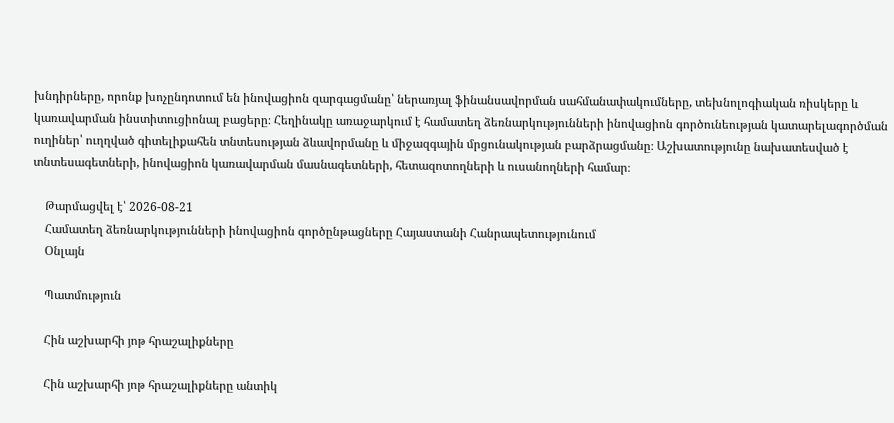խնդիրները, որոնք խոչընդոտում են ինովացիոն զարգացմանը՝ ներառյալ ֆինանսավորման սահմանափակումները, տեխնոլոգիական ռիսկերը և կառավարման ինստիտուցիոնալ բացերը։ Հեղինակը առաջարկում է համատեղ ձեռնարկությունների ինովացիոն գործունեության կատարելագործման ուղիներ՝ ուղղված գիտելիքահեն տնտեսության ձևավորմանը և միջազգային մրցունակության բարձրացմանը։ Աշխատությունը նախատեսված է տնտեսագետների, ինովացիոն կառավարման մասնագետների, հետազոտողների և ուսանողների համար։

    Թարմացվել է՝ 2026-08-21
    Համատեղ ձեռնարկությունների ինովացիոն գործընթացները Հայաստանի Հանրապետությունում
    Օնլայն

    Պատմություն

    Հին աշխարհի յոթ հրաշալիքները

    Հին աշխարհի յոթ հրաշալիքները անտիկ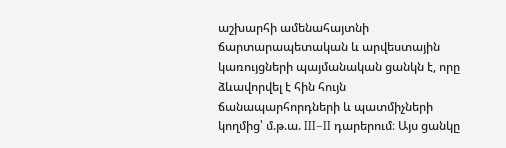աշխարհի ամենահայտնի ճարտարապետական և արվեստային կառույցների պայմանական ցանկն է, որը ձևավորվել է հին հույն ճանապարհորդների և պատմիչների կողմից՝ մ.թ.ա. III–II դարերում։ Այս ցանկը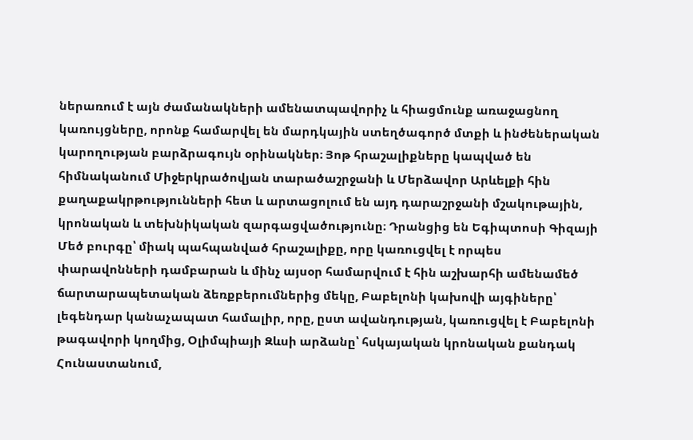ներառում է այն ժամանակների ամենատպավորիչ և հիացմունք առաջացնող կառույցները, որոնք համարվել են մարդկային ստեղծագործ մտքի և ինժեներական կարողության բարձրագույն օրինակներ։ Յոթ հրաշալիքները կապված են հիմնականում Միջերկրածովյան տարածաշրջանի և Մերձավոր Արևելքի հին քաղաքակրթությունների հետ և արտացոլում են այդ դարաշրջանի մշակութային, կրոնական և տեխնիկական զարգացվածությունը։ Դրանցից են Եգիպտոսի Գիզայի Մեծ բուրգը՝ միակ պահպանված հրաշալիքը, որը կառուցվել է որպես փարավոնների դամբարան և մինչ այսօր համարվում է հին աշխարհի ամենամեծ ճարտարապետական ձեռքբերումներից մեկը, Բաբելոնի կախովի այգիները՝ լեգենդար կանաչապատ համալիր, որը, ըստ ավանդության, կառուցվել է Բաբելոնի թագավորի կողմից, Օլիմպիայի Զևսի արձանը՝ հսկայական կրոնական քանդակ Հունաստանում,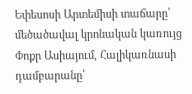Եփեսոսի Արտեմիսի տաճարը՝ մեծածավալ կրոնական կառույց Փոքր Ասիայում, Հալիկառնասի դամբարանը՝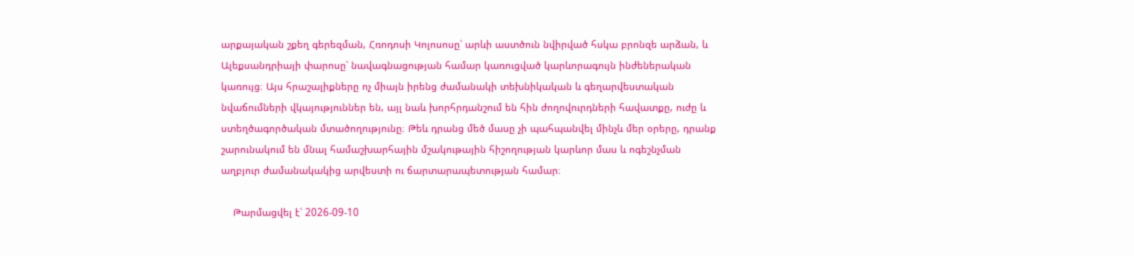արքայական շքեղ գերեզման, Հռոդոսի Կոլոսոսը՝ արևի աստծուն նվիրված հսկա բրոնզե արձան, և Ալեքսանդրիայի փարոսը՝ նավագնացության համար կառուցված կարևորագույն ինժեներական կառույց։ Այս հրաշալիքները ոչ միայն իրենց ժամանակի տեխնիկական և գեղարվեստական նվաճումների վկայություններ են, այլ նաև խորհրդանշում են հին ժողովուրդների հավատքը, ուժը և ստեղծագործական մտածողությունը։ Թեև դրանց մեծ մասը չի պահպանվել մինչև մեր օրերը, դրանք շարունակում են մնալ համաշխարհային մշակութային հիշողության կարևոր մաս և ոգեշնչման աղբյուր ժամանակակից արվեստի ու ճարտարապետության համար։

    Թարմացվել է՝ 2026-09-10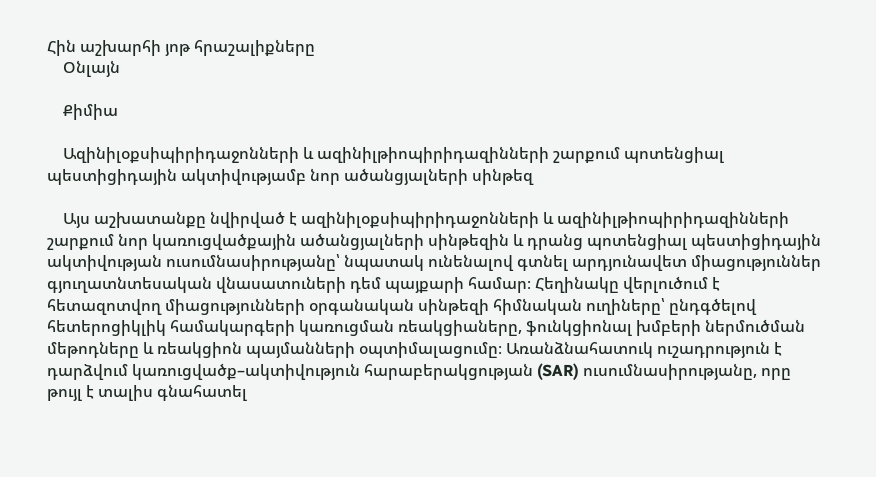Հին աշխարհի յոթ հրաշալիքները
    Օնլայն

    Քիմիա

    Ազինիլօքսիպիրիդաջոնների և ազինիլթիոպիրիդազինների շարքում պոտենցիալ պեստիցիդային ակտիվությամբ նոր ածանցյալների սինթեզ

    Այս աշխատանքը նվիրված է ազինիլօքսիպիրիդաջոնների և ազինիլթիոպիրիդազինների շարքում նոր կառուցվածքային ածանցյալների սինթեզին և դրանց պոտենցիալ պեստիցիդային ակտիվության ուսումնասիրությանը՝ նպատակ ունենալով գտնել արդյունավետ միացություններ գյուղատնտեսական վնասատուների դեմ պայքարի համար։ Հեղինակը վերլուծում է հետազոտվող միացությունների օրգանական սինթեզի հիմնական ուղիները՝ ընդգծելով հետերոցիկլիկ համակարգերի կառուցման ռեակցիաները, ֆունկցիոնալ խմբերի ներմուծման մեթոդները և ռեակցիոն պայմանների օպտիմալացումը։ Առանձնահատուկ ուշադրություն է դարձվում կառուցվածք–ակտիվություն հարաբերակցության (SAR) ուսումնասիրությանը, որը թույլ է տալիս գնահատել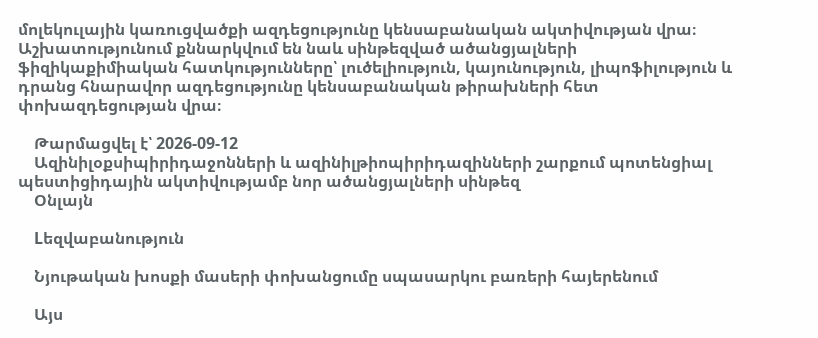մոլեկուլային կառուցվածքի ազդեցությունը կենսաբանական ակտիվության վրա։ Աշխատությունում քննարկվում են նաև սինթեզված ածանցյալների ֆիզիկաքիմիական հատկությունները՝ լուծելիություն, կայունություն, լիպոֆիլություն և դրանց հնարավոր ազդեցությունը կենսաբանական թիրախների հետ փոխազդեցության վրա։

    Թարմացվել է՝ 2026-09-12
    Ազինիլօքսիպիրիդաջոնների և ազինիլթիոպիրիդազինների շարքում պոտենցիալ պեստիցիդային ակտիվությամբ նոր ածանցյալների սինթեզ
    Օնլայն

    Lեզվաբանություն

    Նյութական խոսքի մասերի փոխանցումը սպասարկու բառերի հայերենում

    Այս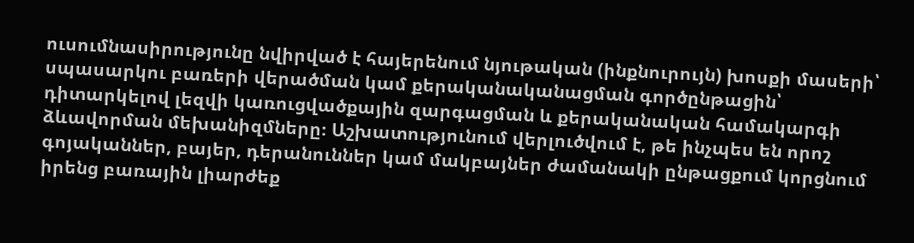ուսումնասիրությունը նվիրված է հայերենում նյութական (ինքնուրույն) խոսքի մասերի՝ սպասարկու բառերի վերածման կամ քերականականացման գործընթացին՝ դիտարկելով լեզվի կառուցվածքային զարգացման և քերականական համակարգի ձևավորման մեխանիզմները։ Աշխատությունում վերլուծվում է, թե ինչպես են որոշ գոյականներ, բայեր, դերանուններ կամ մակբայներ ժամանակի ընթացքում կորցնում իրենց բառային լիարժեք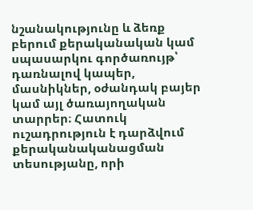նշանակությունը և ձեռք բերում քերականական կամ սպասարկու գործառույթ՝ դառնալով կապեր, մասնիկներ, օժանդակ բայեր կամ այլ ծառայողական տարրեր։ Հատուկ ուշադրություն է դարձվում քերականականացման տեսությանը, որի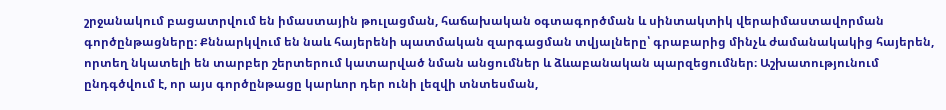շրջանակում բացատրվում են իմաստային թուլացման, հաճախական օգտագործման և սինտակտիկ վերաիմաստավորման գործընթացները։ Քննարկվում են նաև հայերենի պատմական զարգացման տվյալները՝ գրաբարից մինչև ժամանակակից հայերեն, որտեղ նկատելի են տարբեր շերտերում կատարված նման անցումներ և ձևաբանական պարզեցումներ։ Աշխատությունում ընդգծվում է, որ այս գործընթացը կարևոր դեր ունի լեզվի տնտեսման,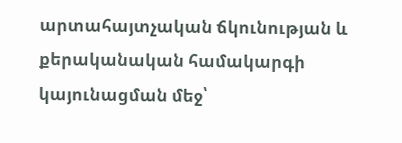արտահայտչական ճկունության և քերականական համակարգի կայունացման մեջ՝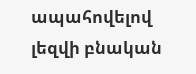ապահովելով լեզվի բնական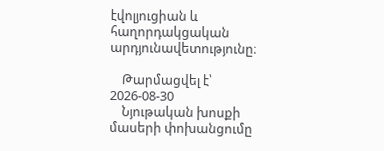էվոլյուցիան և հաղորդակցական արդյունավետությունը։

    Թարմացվել է՝ 2026-08-30
    Նյութական խոսքի մասերի փոխանցումը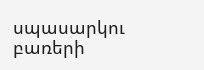սպասարկու բառերի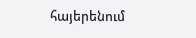հայերենում